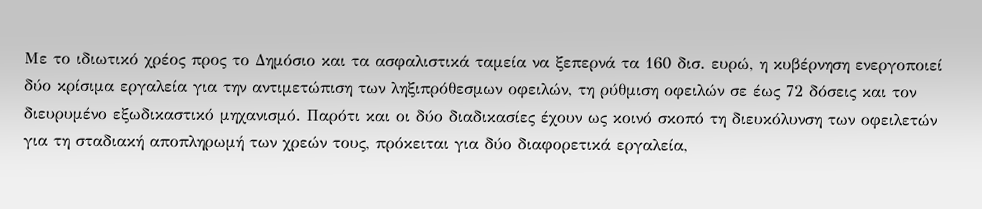Με το ιδιωτικό χρέος προς το Δημόσιο και τα ασφαλιστικά ταμεία να ξεπερνά τα 160 δισ. ευρώ, η κυβέρνηση ενεργοποιεί δύο κρίσιμα εργαλεία για την αντιμετώπιση των ληξιπρόθεσμων οφειλών, τη ρύθμιση οφειλών σε έως 72 δόσεις και τον διευρυμένο εξωδικαστικό μηχανισμό. Παρότι και οι δύο διαδικασίες έχουν ως κοινό σκοπό τη διευκόλυνση των οφειλετών για τη σταδιακή αποπληρωμή των χρεών τους, πρόκειται για δύο διαφορετικά εργαλεία,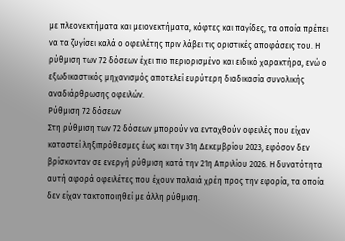με πλεονεκτήματα και μειονεκτήματα, κόφτες και παγίδες, τα οποία πρέπει να τα ζυγίσει καλά ο οφειλέτης πριν λάβει τις οριστικές αποφάσεις του. Η ρύθμιση των 72 δόσεων έχει πιο περιορισμένο και ειδικό χαρακτήρα, ενώ ο εξωδικαστικός μηχανισμός αποτελεί ευρύτερη διαδικασία συνολικής αναδιάρθρωσης οφειλών.
Ρύθμιση 72 δόσεων
Στη ρύθμιση των 72 δόσεων μπορούν να ενταχθούν οφειλές που είχαν καταστεί ληξιπρόθεσμες έως και την 31η Δεκεμβρίου 2023, εφόσον δεν βρίσκονταν σε ενεργή ρύθμιση κατά την 21η Απριλίου 2026. Η δυνατότητα αυτή αφορά οφειλέτες που έχουν παλαιά χρέη προς την εφορία, τα οποία δεν είχαν τακτοποιηθεί με άλλη ρύθμιση.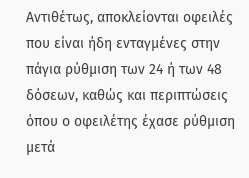Αντιθέτως, αποκλείονται οφειλές που είναι ήδη ενταγμένες στην πάγια ρύθμιση των 24 ή των 48 δόσεων, καθώς και περιπτώσεις όπου ο οφειλέτης έχασε ρύθμιση μετά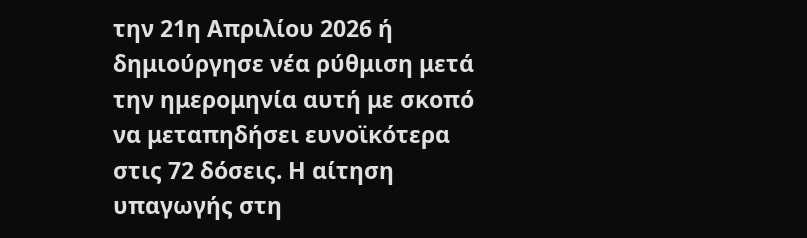την 21η Απριλίου 2026 ή δημιούργησε νέα ρύθμιση μετά την ημερομηνία αυτή με σκοπό να μεταπηδήσει ευνοϊκότερα στις 72 δόσεις. Η αίτηση υπαγωγής στη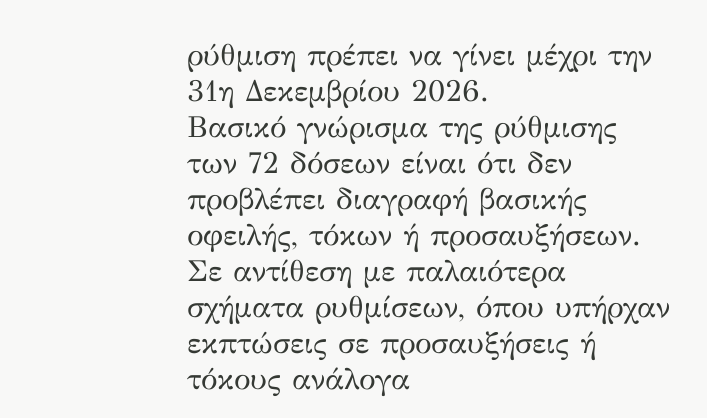ρύθμιση πρέπει να γίνει μέχρι την 31η Δεκεμβρίου 2026.
Βασικό γνώρισμα της ρύθμισης των 72 δόσεων είναι ότι δεν προβλέπει διαγραφή βασικής οφειλής, τόκων ή προσαυξήσεων. Σε αντίθεση με παλαιότερα σχήματα ρυθμίσεων, όπου υπήρχαν εκπτώσεις σε προσαυξήσεις ή τόκους ανάλογα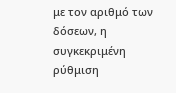με τον αριθμό των δόσεων, η συγκεκριμένη ρύθμιση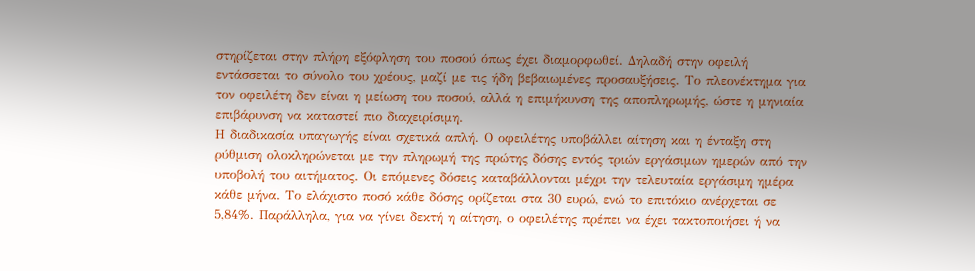στηρίζεται στην πλήρη εξόφληση του ποσού όπως έχει διαμορφωθεί. Δηλαδή στην οφειλή εντάσσεται το σύνολο του χρέους, μαζί με τις ήδη βεβαιωμένες προσαυξήσεις. Το πλεονέκτημα για τον οφειλέτη δεν είναι η μείωση του ποσού, αλλά η επιμήκυνση της αποπληρωμής, ώστε η μηνιαία επιβάρυνση να καταστεί πιο διαχειρίσιμη.
Η διαδικασία υπαγωγής είναι σχετικά απλή. Ο οφειλέτης υποβάλλει αίτηση και η ένταξη στη ρύθμιση ολοκληρώνεται με την πληρωμή της πρώτης δόσης εντός τριών εργάσιμων ημερών από την υποβολή του αιτήματος. Οι επόμενες δόσεις καταβάλλονται μέχρι την τελευταία εργάσιμη ημέρα κάθε μήνα. Το ελάχιστο ποσό κάθε δόσης ορίζεται στα 30 ευρώ, ενώ το επιτόκιο ανέρχεται σε 5,84%. Παράλληλα, για να γίνει δεκτή η αίτηση, ο οφειλέτης πρέπει να έχει τακτοποιήσει ή να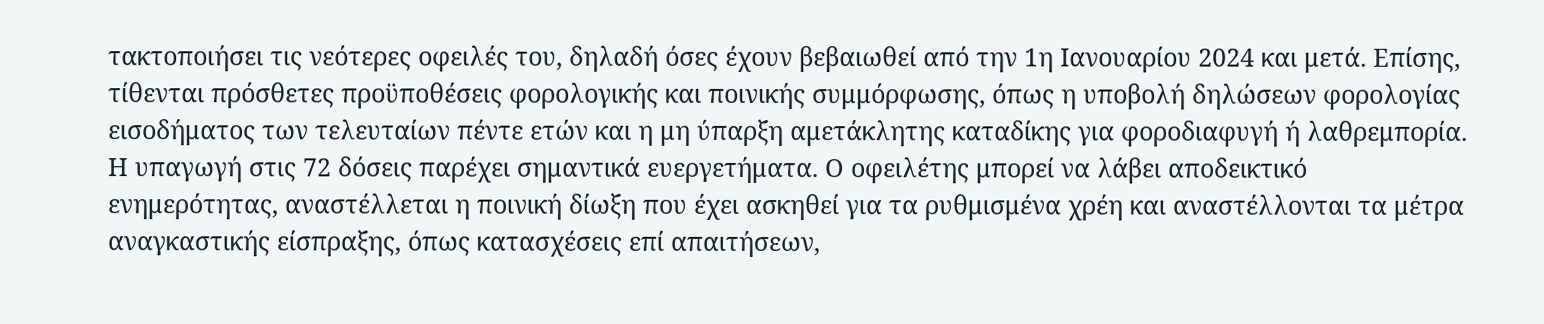τακτοποιήσει τις νεότερες οφειλές του, δηλαδή όσες έχουν βεβαιωθεί από την 1η Ιανουαρίου 2024 και μετά. Επίσης, τίθενται πρόσθετες προϋποθέσεις φορολογικής και ποινικής συμμόρφωσης, όπως η υποβολή δηλώσεων φορολογίας εισοδήματος των τελευταίων πέντε ετών και η μη ύπαρξη αμετάκλητης καταδίκης για φοροδιαφυγή ή λαθρεμπορία.
Η υπαγωγή στις 72 δόσεις παρέχει σημαντικά ευεργετήματα. Ο οφειλέτης μπορεί να λάβει αποδεικτικό ενημερότητας, αναστέλλεται η ποινική δίωξη που έχει ασκηθεί για τα ρυθμισμένα χρέη και αναστέλλονται τα μέτρα αναγκαστικής είσπραξης, όπως κατασχέσεις επί απαιτήσεων,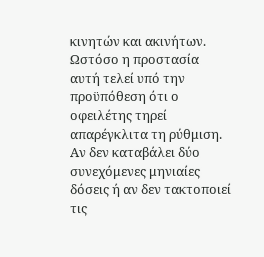κινητών και ακινήτων. Ωστόσο η προστασία αυτή τελεί υπό την προϋπόθεση ότι ο οφειλέτης τηρεί απαρέγκλιτα τη ρύθμιση. Αν δεν καταβάλει δύο συνεχόμενες μηνιαίες δόσεις ή αν δεν τακτοποιεί τις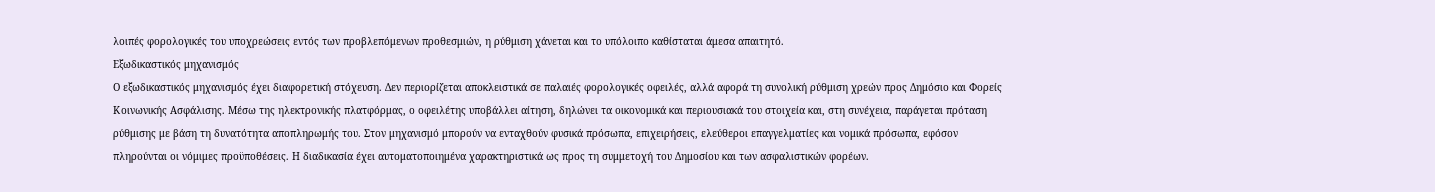λοιπές φορολογικές του υποχρεώσεις εντός των προβλεπόμενων προθεσμιών, η ρύθμιση χάνεται και το υπόλοιπο καθίσταται άμεσα απαιτητό.
Εξωδικαστικός μηχανισμός
Ο εξωδικαστικός μηχανισμός έχει διαφορετική στόχευση. Δεν περιορίζεται αποκλειστικά σε παλαιές φορολογικές οφειλές, αλλά αφορά τη συνολική ρύθμιση χρεών προς Δημόσιο και Φορείς Κοινωνικής Ασφάλισης. Μέσω της ηλεκτρονικής πλατφόρμας, ο οφειλέτης υποβάλλει αίτηση, δηλώνει τα οικονομικά και περιουσιακά του στοιχεία και, στη συνέχεια, παράγεται πρόταση ρύθμισης με βάση τη δυνατότητα αποπληρωμής του. Στον μηχανισμό μπορούν να ενταχθούν φυσικά πρόσωπα, επιχειρήσεις, ελεύθεροι επαγγελματίες και νομικά πρόσωπα, εφόσον πληρούνται οι νόμιμες προϋποθέσεις. Η διαδικασία έχει αυτοματοποιημένα χαρακτηριστικά ως προς τη συμμετοχή του Δημοσίου και των ασφαλιστικών φορέων.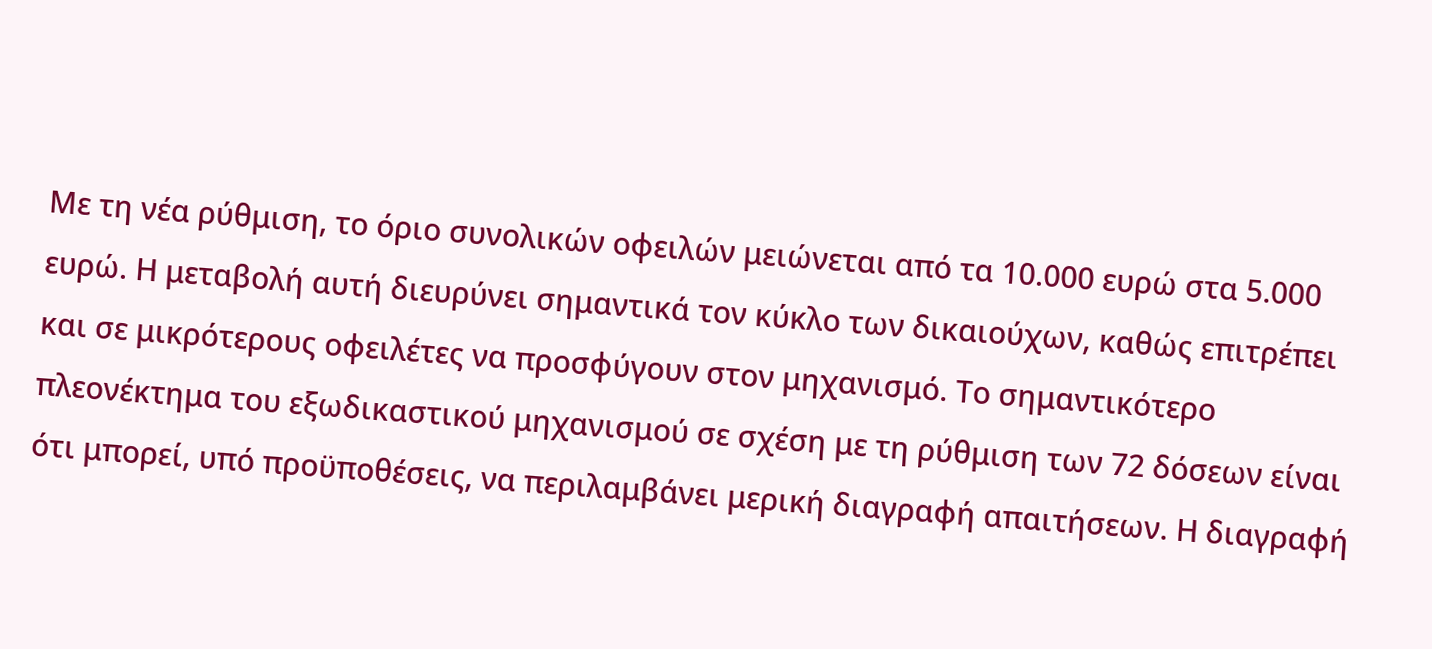Με τη νέα ρύθμιση, το όριο συνολικών οφειλών μειώνεται από τα 10.000 ευρώ στα 5.000 ευρώ. Η μεταβολή αυτή διευρύνει σημαντικά τον κύκλο των δικαιούχων, καθώς επιτρέπει και σε μικρότερους οφειλέτες να προσφύγουν στον μηχανισμό. Το σημαντικότερο πλεονέκτημα του εξωδικαστικού μηχανισμού σε σχέση με τη ρύθμιση των 72 δόσεων είναι ότι μπορεί, υπό προϋποθέσεις, να περιλαμβάνει μερική διαγραφή απαιτήσεων. Η διαγραφή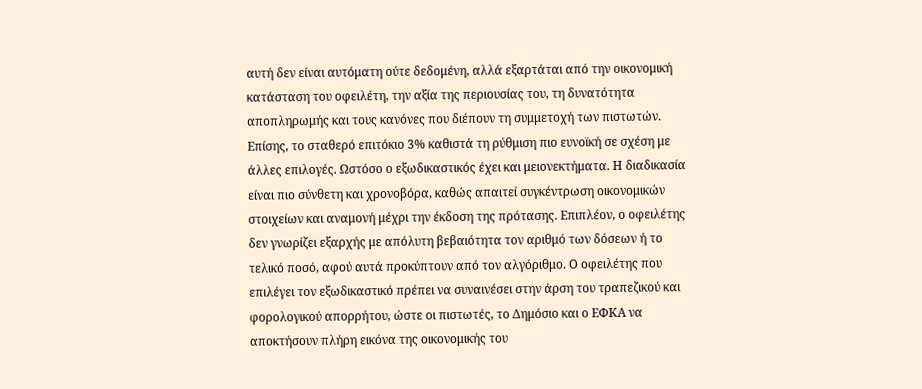αυτή δεν είναι αυτόματη ούτε δεδομένη, αλλά εξαρτάται από την οικονομική κατάσταση του οφειλέτη, την αξία της περιουσίας του, τη δυνατότητα αποπληρωμής και τους κανόνες που διέπουν τη συμμετοχή των πιστωτών.
Eπίσης, το σταθερό επιτόκιο 3% καθιστά τη ρύθμιση πιο ευνοϊκή σε σχέση με άλλες επιλογές. Ωστόσο ο εξωδικαστικός έχει και μειονεκτήματα. Η διαδικασία είναι πιο σύνθετη και χρονοβόρα, καθώς απαιτεί συγκέντρωση οικονομικών στοιχείων και αναμονή μέχρι την έκδοση της πρότασης. Επιπλέον, ο οφειλέτης δεν γνωρίζει εξαρχής με απόλυτη βεβαιότητα τον αριθμό των δόσεων ή το τελικό ποσό, αφού αυτά προκύπτουν από τον αλγόριθμο. Ο οφειλέτης που επιλέγει τον εξωδικαστικό πρέπει να συναινέσει στην άρση του τραπεζικού και φορολογικού απορρήτου, ώστε οι πιστωτές, το Δημόσιο και ο ΕΦΚΑ να αποκτήσουν πλήρη εικόνα της οικονομικής του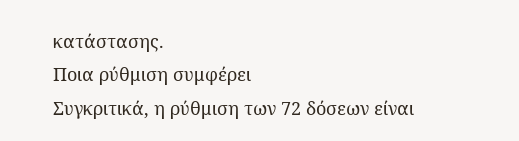κατάστασης.
Ποια ρύθμιση συμφέρει
Συγκριτικά, η ρύθμιση των 72 δόσεων είναι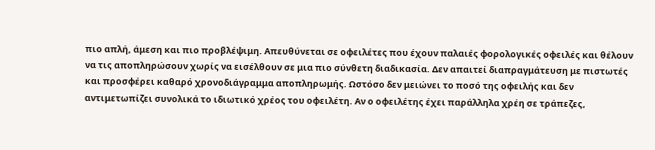πιο απλή, άμεση και πιο προβλέψιμη. Απευθύνεται σε οφειλέτες που έχουν παλαιές φορολογικές οφειλές και θέλουν να τις αποπληρώσουν χωρίς να εισέλθουν σε μια πιο σύνθετη διαδικασία. Δεν απαιτεί διαπραγμάτευση με πιστωτές και προσφέρει καθαρό χρονοδιάγραμμα αποπληρωμής. Ωστόσο δεν μειώνει το ποσό της οφειλής και δεν αντιμετωπίζει συνολικά το ιδιωτικό χρέος του οφειλέτη. Αν ο οφειλέτης έχει παράλληλα χρέη σε τράπεζες,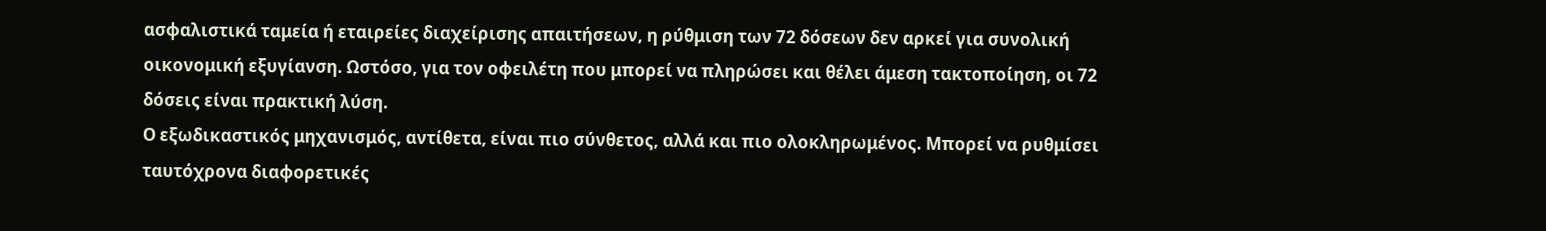ασφαλιστικά ταμεία ή εταιρείες διαχείρισης απαιτήσεων, η ρύθμιση των 72 δόσεων δεν αρκεί για συνολική οικονομική εξυγίανση. Ωστόσο, για τον οφειλέτη που μπορεί να πληρώσει και θέλει άμεση τακτοποίηση, οι 72 δόσεις είναι πρακτική λύση.
Ο εξωδικαστικός μηχανισμός, αντίθετα, είναι πιο σύνθετος, αλλά και πιο ολοκληρωμένος. Μπορεί να ρυθμίσει ταυτόχρονα διαφορετικές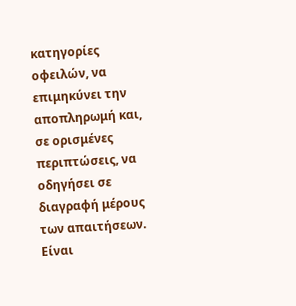κατηγορίες οφειλών, να επιμηκύνει την αποπληρωμή και, σε ορισμένες περιπτώσεις, να οδηγήσει σε διαγραφή μέρους των απαιτήσεων. Είναι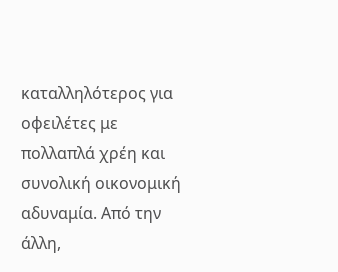καταλληλότερος για οφειλέτες με πολλαπλά χρέη και συνολική οικονομική αδυναμία. Από την άλλη,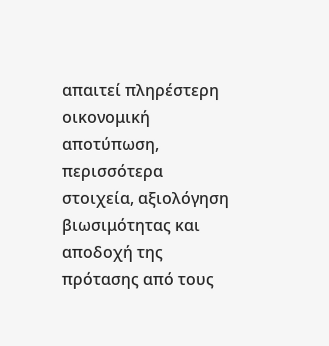απαιτεί πληρέστερη οικονομική αποτύπωση, περισσότερα στοιχεία, αξιολόγηση βιωσιμότητας και αποδοχή της πρότασης από τους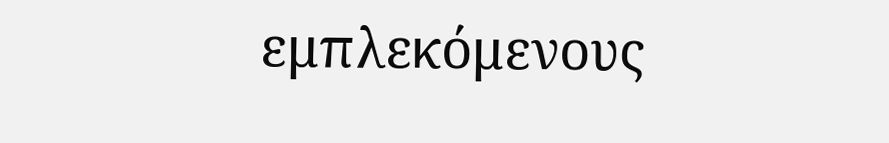εμπλεκόμενους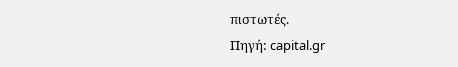πιστωτές.
Πηγή: capital.gr